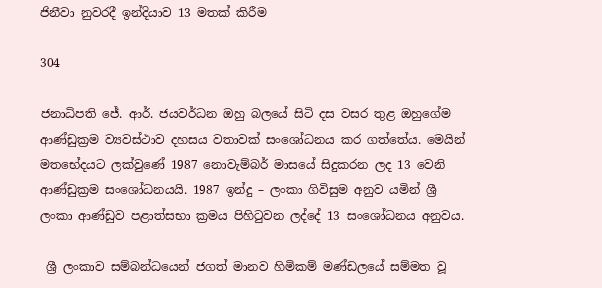ජිනීවා නුවරදී ඉන්දියාව 13 මතක් කිරීම

304

ජනාධිපති ජේ. ආර්. ජයවර්ධන ඔහු බලයේ සිටි දස වසර තුළ ඔහුගේම ආණ්ඩුක්‍රම ව්‍යවස්ථාව දහසය වතාවක් සංශෝධනය කර ගත්තේය. මෙයින් මතභේදයට ලක්වුණේ 1987 නොවැම්බර් මාසයේ සිදුකරන ලද 13 වෙනි ආණ්ඩුක්‍රම සංශෝධනයයි. 1987 ඉන්දු – ලංකා ගිවිසුම අනුව යමින් ශ්‍රී ලංකා ආණ්ඩුව පළාත්සභා ක්‍රමය පිහිටුවන ලද්දේ 13 සංශෝධනය අනුවය.

 ශ්‍රී ලංකාව සම්බන්ධයෙන් ජගත් මානව හිමිකම් මණ්ඩලයේ සම්මත වූ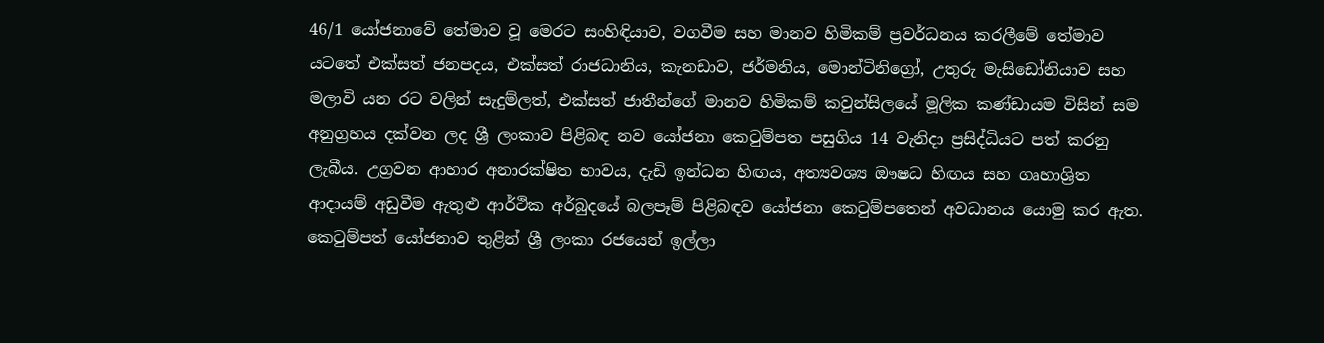46/1 යෝජනාවේ තේමාව වූ මෙරට සංහිඳියාව, වගවීම සහ මානව හිමිකම් ප්‍රවර්ධනය කරලීමේ තේමාව යටතේ එක්සත් ජනපදය, එක්සත් රාජධානිය, කැනඩාව, ජර්මනිය, මොන්ටිනිග්‍රෝ, උතුරු මැසිඩෝනියාව සහ මලාවි යන රට වලින් සැදුම්ලත්, එක්සත් ජාතීන්ගේ මානව හිමිකම් කවුන්සිලයේ මූලික කණ්ඩායම විසින් සම අනුග්‍රහය දක්වන ලද ශ්‍රී ලංකාව පිළිබඳ නව යෝජනා කෙටුම්පත පසුගිය 14 වැනිදා ප්‍රසිද්ධියට පත් කරනු ලැබීය. උග්‍රවන ආහාර අනාරක්ෂිත භාවය, දැඩි ඉන්ධන හිඟය, අත්‍යවශ්‍ය ඖෂධ හිඟය සහ ගෘහාශ්‍රිත ආදායම් අඩුවීම ඇතුළු ආර්ථික අර්බුදයේ බලපෑම් පිළිබඳව යෝජනා කෙටුම්පතෙන් අවධානය යොමු කර ඇත. කෙටුම්පත් යෝජනාව තුළින් ශ්‍රී ලංකා රජයෙන් ඉල්ලා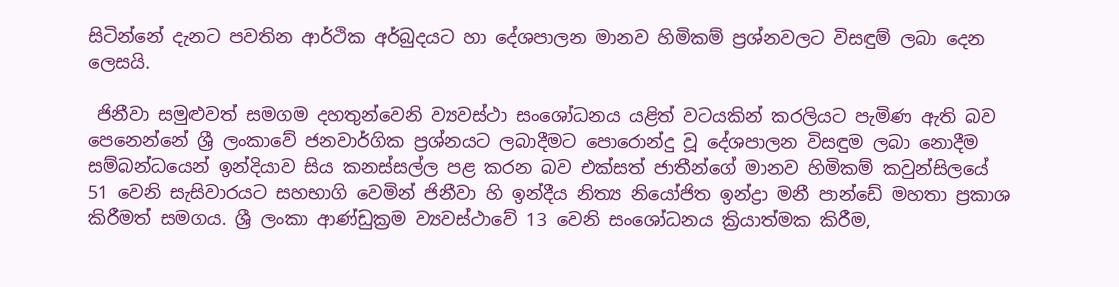සිටින්නේ දැනට පවතින ආර්ථික අර්බුදයට හා දේශපාලන මානව හිමිකම් ප්‍රශ්නවලට විසඳුම් ලබා දෙන ලෙසයි.

 ජිනීවා සමුළුවත් සමගම දහතුන්වෙනි ව්‍යවස්ථා සංශෝධනය යළිත් වටයකින් කරලියට පැමිණ ඇති බව පෙනෙන්නේ ශ්‍රී ලංකාවේ ජනවාර්ගික ප්‍රශ්නයට ලබාදීමට පොරොන්දු වූ දේශපාලන විසඳුම ලබා නොදීම සම්බන්ධයෙන් ඉන්දියාව සිය කනස්සල්ල පළ කරන බව එක්සත් ජාතීන්ගේ මානව හිමිකම් කවුන්සිලයේ 51 වෙනි සැසිවාරයට සහභාගි වෙමින් ජිනීවා හි ඉන්දීය නිත්‍ය නියෝජිත ඉන්ද්‍රා මනී පාන්ඩේ මහතා ප්‍රකාශ කිරීමත් සමගය. ශ්‍රී ලංකා ආණ්ඩුක්‍රම ව්‍යවස්ථාවේ 13 වෙනි සංශෝධනය ක්‍රියාත්මක කිරීම,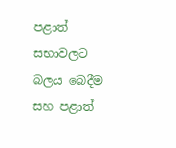පළාත් සභාවලට බලය බෙදීම සහ පළාත්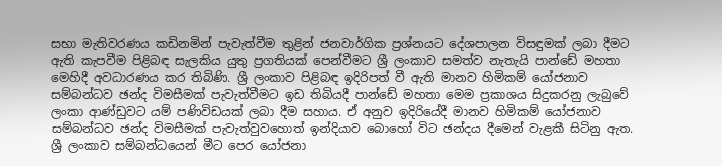සභා මැතිවරණය කඩිනමින් පැවැත්වීම තුළින් ජනවාර්ගික ප්‍රශ්නයට දේශපාලන විසඳුමක් ලබා දීමට ඇති කැපවීම පිළිබඳ සැලකිය යුතු ප්‍රගතියක් පෙන්වීමට ශ්‍රී ලංකාව සමත්ව නැතැයි පාන්ඩේ මහතා මෙහිදී අවධාරණය කර තිබිණි. ශ්‍රී ලංකාව පිළිබඳ ඉදිරිපත් වී ඇති මානව හිමිකම් යෝජනාව සම්බන්ධව ඡන්ද විමසීමක් පැවැත්වීමට ඉඩ තිබියදී පාන්ඩේ මහතා මෙම ප්‍රකාශය සිදුකරනු ලැබුවේ ලංකා ආණ්ඩුවට යම් පණිවිඩයක් ලබා දීම සහාය. ඒ අනුව ඉදිරියේදී මානව හිමිකම් යෝජනාව සම්බන්ධව ඡන්ද විමසීමක් පැවැත්වුවහොත් ඉන්දියාව බොහෝ විට ඡන්දය දීමෙන් වැළකී සිටිනු ඇත. ශ්‍රී ලංකාව සම්බන්ධයෙන් මීට පෙර යෝජනා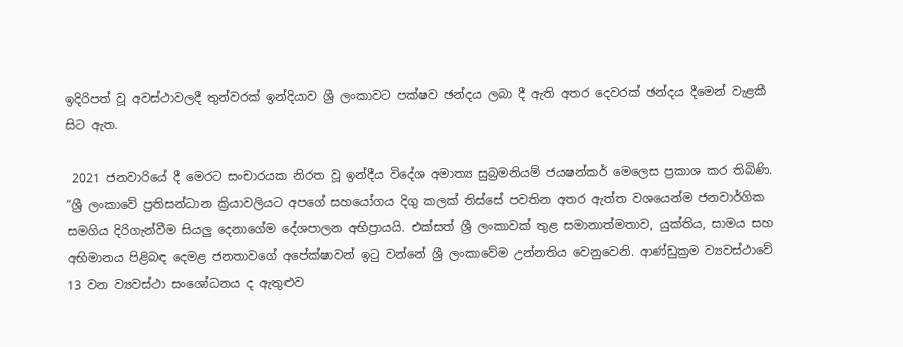ඉදිරිපත් වූ අවස්ථාවලදී තුන්වරක් ඉන්දියාව ශ්‍රී ලංකාවට පක්ෂව ඡන්දය ලබා දී ඇති අතර දෙවරක් ඡන්දය දීමෙන් වැළකී සිට ඇත.

 2021 ජනවාරියේ දී මෙරට සංචාරයක නිරත වූ ඉන්දීය විදේශ අමාත්‍ය සුබ්‍රමනියම් ජයෂන්කර් මෙලෙස ප්‍රකාශ කර තිබිණි. “ශ්‍රී ලංකාවේ ප්‍රතිසන්ධාන ක්‍රියාවලියට අපගේ සහයෝගය දිගු කලක් තිස්සේ පවතින අතර ඇත්ත වශයෙන්ම ජනවාර්ගික සමගිය දිරිගැන්වීම සියලු දෙනාගේම දේශපාලන අභිප්‍රායයි. එක්සත් ශ්‍රී ලංකාවක් තුළ සමානාත්මතාව, යුක්තිය, සාමය සහ අභිමානය පිළිබඳ දෙමළ ජනතාවගේ අපේක්ෂාවන් ඉටු වන්නේ ශ්‍රී ලංකාවේම උන්නතිය වෙනුවෙනි. ආණ්ඩුක්‍රම ව්‍යවස්ථාවේ 13 වන ව්‍යවස්ථා සංශෝධනය ද ඇතුළුව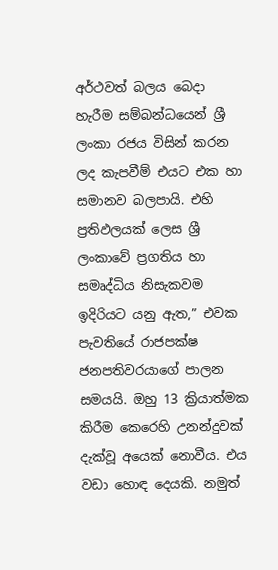අර්ථවත් බලය බෙදා හැරීම සම්බන්ධයෙන් ශ්‍රී ලංකා රජය විසින් කරන ලද කැපවීම් එයට එක හා සමානව බලපායි. එහි ප්‍රතිඵලයක් ලෙස ශ්‍රී ලංකාවේ ප්‍රගතිය හා සමෘද්ධිය නිසැකවම ඉදිරියට යනු ඇත,” එවක පැවතියේ රාජපක්ෂ ජනපතිවරයාගේ පාලන සමයයි. ඔහු 13 ක්‍රියාත්මක කිරීම කෙරෙහි උනන්දුවක් දැක්වූ අයෙක් නොවීය. එය වඩා හොඳ දෙයකි. නමුත්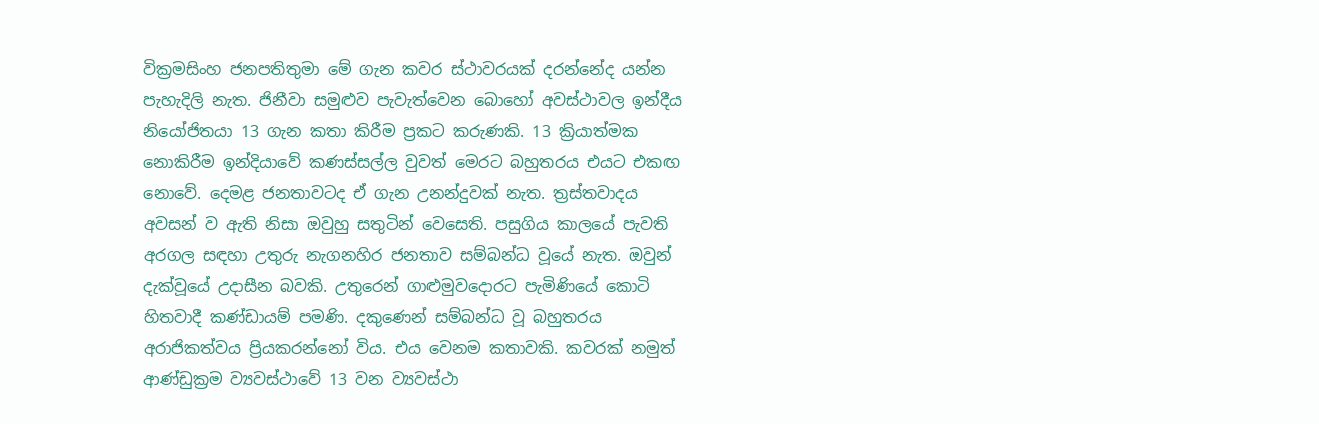වික්‍රමසිංහ ජනපතිතුමා මේ ගැන කවර ස්ථාවරයක් දරන්නේද යන්න පැහැදිලි නැත. ජිනීවා සමුළුව පැවැත්වෙන බොහෝ අවස්ථාවල ඉන්දීය නියෝජිතයා 13 ගැන කතා කිරීම ප්‍රකට කරුණකි. 13 ක්‍රියාත්මක නොකිරීම ඉන්දියාවේ කණස්සල්ල වුවත් මෙරට බහුතරය එයට එකඟ නොවේ. දෙමළ ජනතාවටද ඒ ගැන උනන්දුවක් නැත. ත්‍රස්තවාදය අවසන් ව ඇති නිසා ඔවුහු සතුටින් වෙසෙති. පසුගිය කාලයේ පැවති අරගල සඳහා උතුරු නැගනහිර ජනතාව සම්බන්ධ වූයේ නැත. ඔවුන් දැක්වූයේ උදාසීන බවකි. උතුරෙන් ගාළුමුවදොරට පැමිණියේ කොටි හිතවාදී කණ්ඩායම් පමණි. දකුණෙන් සම්බන්ධ වූ බහුතරය අරාජිකත්වය ප්‍රියකරන්නෝ විය. එය වෙනම කතාවකි. කවරක් නමුත් ආණ්ඩුක්‍රම ව්‍යවස්ථාවේ 13 වන ව්‍යවස්ථා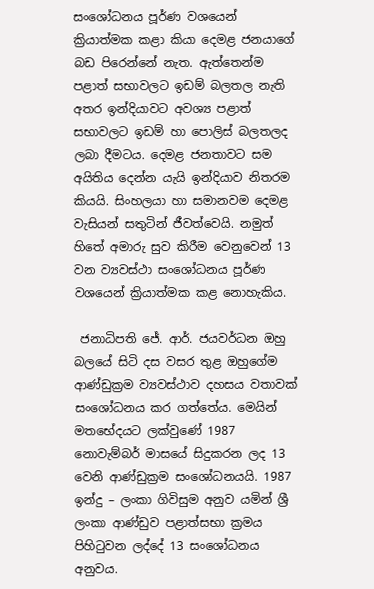සංශෝධනය පූර්ණ වශයෙන් ක්‍රියාත්මක කළා කියා දෙමළ ජනයාගේ බඩ පිරෙන්නේ නැත. ඇත්තෙන්ම පළාත් සභාවලට ඉඩම් බලතල නැති අතර ඉන්දියාවට අවශ්‍ය පළාත් සභාවලට ඉඩම් හා පොලිස් බලතලද ලබා දීමටය. දෙමළ ජනතාවට සම අයිතිය දෙන්න යැයි ඉන්දියාව නිතරම කියයි. සිංහලයා හා සමානවම දෙමළ වැසියන් සතුටින් ජීවත්වෙයි. නමුත් හිතේ අමාරු සුව කිරීම වෙනුවෙන් 13 වන ව්‍යවස්ථා සංශෝධනය පූර්ණ වශයෙන් ක්‍රියාත්මක කළ නොහැකිය.

 ජනාධිපති ජේ. ආර්. ජයවර්ධන ඔහු බලයේ සිටි දස වසර තුළ ඔහුගේම ආණ්ඩුක්‍රම ව්‍යවස්ථාව දහසය වතාවක් සංශෝධනය කර ගත්තේය. මෙයින් මතභේදයට ලක්වුණේ 1987 නොවැම්බර් මාසයේ සිදුකරන ලද 13 වෙනි ආණ්ඩුක්‍රම සංශෝධනයයි. 1987 ඉන්දු – ලංකා ගිවිසුම අනුව යමින් ශ්‍රී ලංකා ආණ්ඩුව පළාත්සභා ක්‍රමය පිහිටුවන ලද්දේ 13 සංශෝධනය අනුවය.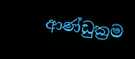ආණ්ඩුක්‍රම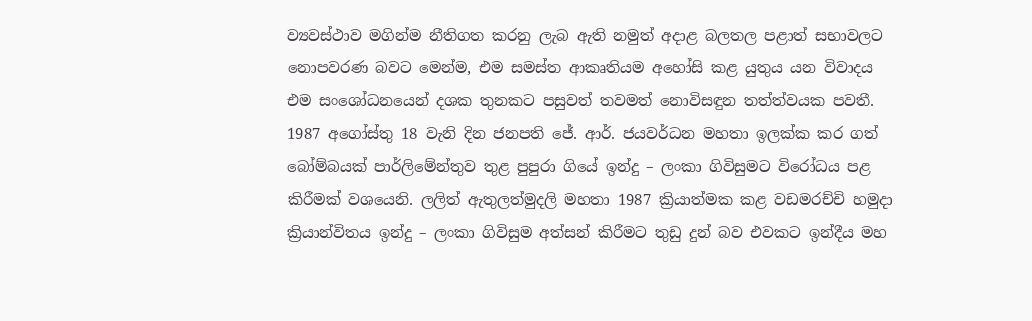ව්‍යවස්ථාව මගින්ම නීතිගත කරනු ලැබ ඇති නමුත් අදාළ බලතල පළාත් සභාවලට නොපවරණ බවට මෙන්ම, එම සමස්ත ආකෘතියම අහෝසි කළ යුතුය යන විවාදය එම සංශෝධනයෙන් දශක තුනකට පසුවත් තවමත් නොවිසඳුන තත්ත්වයක පවතී. 1987 අගෝස්තු 18 වැනි දින ජනපති ජේ. ආර්. ජයවර්ධන මහතා ඉලක්ක කර ගත් බෝම්බයක් පාර්ලිමේන්තුව තුළ පුපුරා ගියේ ඉන්දු – ලංකා ගිවිසුමට විරෝධය පළ කිරීමක් වශයෙනි. ලලිත් ඇතුලත්මුදලි මහතා 1987 ක්‍රියාත්මක කළ වඩමරච්චි හමුදා ක්‍රියාන්විතය ඉන්දු – ලංකා ගිවිසුම අත්සන් කිරීමට තුඩු දුන් බව එවකට ඉන්දීය මහ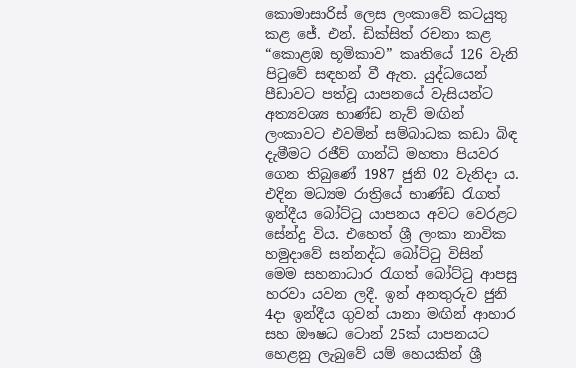කොමාසාරිස් ලෙස ලංකාවේ කටයුතු කළ ජේ. එන්. ඩික්සිත් රචනා කළ “කොළඹ භූමිකාව” කෘතියේ 126 වැනි පිටුවේ සඳහන් වී ඇත. යුද්ධයෙන් පීඩාවට පත්වූ යාපනයේ වැසියන්ට අත්‍යවශ්‍ය භාණ්ඩ නැව් මඟින් ලංකාවට එවමින් සම්බාධක කඩා බිඳ දැමීමට රජීව් ගාන්ධි මහතා පියවර ගෙන තිබුණේ 1987 ජුනි 02 වැනිදා ය. එදින මධ්‍යම රාත්‍රියේ භාණ්ඩ රැගත් ඉන්දීය බෝට්ටු යාපනය අවට වෙරළට සේන්දු විය. එහෙත් ශ්‍රී ලංකා නාවික හමුදාවේ සන්නද්ධ බෝට්ටු විසින් මෙම සහනාධාර රැගත් බෝට්ටු ආපසු හරවා යවන ලදී. ඉන් අනතුරුව ජුනි 4දා ඉන්දීය ගුවන් යානා මඟින් ආහාර සහ ඖෂධ ටොන් 25ක් යාපනයට හෙළනු ලැබුවේ යම් හෙයකින් ශ්‍රී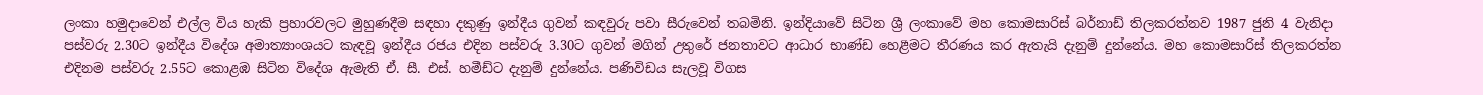ලංකා හමුදාවෙන් එල්ල විය හැකි ප්‍රහාරවලට මුහුණදීම සඳහා දකුණු ඉන්දීය ගුවන් කඳවුරු පවා සීරුවෙන් තබමිනි. ඉන්දියාවේ සිටින ශ්‍රී ලංකාවේ මහ කොමසාරිස් බර්නාඩ් තිලකරත්නව 1987 ජුනි 4 වැනිදා පස්වරු 2.30ට ඉන්දීය විදේශ අමාත්‍යාංශයට කැඳවූ ඉන්දීය රජය එදින පස්වරු 3.30ට ගුවන් මගින් උතුරේ ජනතාවට ආධාර භාණ්ඩ හෙළීමට තීරණය කර ඇතැයි දැනුම් දුන්නේය. මහ කොමසාරිස් තිලකරත්න එදිනම පස්වරු 2.55ට කොළඹ සිටින විදේශ ඇමැති ඒ. සී. එස්. හමීඩ්ට දැනුම් දුන්නේය. පණිවිඩය සැලවූ විගස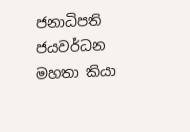ජනාධිපති ජයවර්ධන මහතා කියා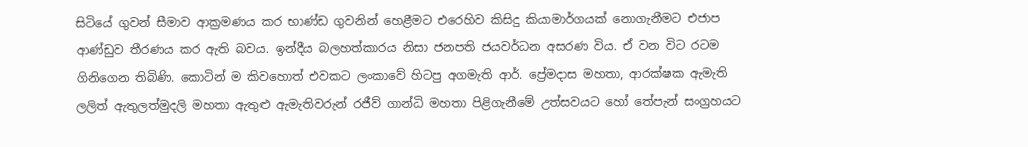සිටියේ ගුවන් සීමාව ආක්‍රමණය කර භාණ්ඩ ගුවනින් හෙළීමට එරෙහිව කිසිදු කියාමාර්ගයක් නොගැනීමට එජාප ආණ්ඩුව තීරණය කර ඇති බවය. ඉන්දීය බලහත්කාරය නිසා ජනපති ජයවර්ධන අසරණ විය. ඒ වන විට රටම ගිනිගෙන තිබිණි. කොටින් ම කිවහොත් එවකට ලංකාවේ හිටපු අගමැති ආර්. ප්‍රේමදාස මහතා, ආරක්ෂක ඇමැති ලලිත් ඇතුලත්මුදලි මහතා ඇතුළු ඇමැතිවරුන් රජීව් ගාන්ධි මහතා පිළිගැනීමේ උත්සවයට හෝ තේපැන් සංග්‍රහයට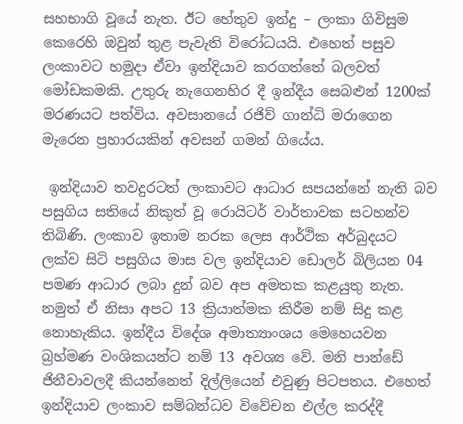සහභාගි වූයේ නැත. ඊට හේතුව ඉන්දු – ලංකා ගිවිසුම කෙරෙහි ඔවුන් තුළ පැවැති විරෝධයයි. එහෙත් පසුව ලංකාවට හමුදා ඒවා ඉන්දියාව කරගත්තේ බලවත් මෝඩකමකි. උතුරු නැගෙනහිර දී ඉන්දීය සෙබළුන් 1200ක් මරණයට පත්විය. අවසානයේ රජිව් ගාන්ධි මරාගෙන මැරෙන ප්‍රහාරයකින් අවසන් ගමන් ගියේය.

 ඉන්දියාව තවදුරටත් ලංකාවට ආධාර සපයන්නේ නැති බව පසුගිය සතියේ නිකුත් වූ රොයිටර් වාර්තාවක සටහන්ව තිබිණි. ලංකාව ඉතාම නරක ලෙස ආර්ථික අර්බුදයට ලක්ව සිටි පසුගිය මාස වල ඉන්දියාව ඩොලර් බිලියන 04 පමණ ආධාර ලබා දුන් බව අප අමතක කළයුතු නැත. නමුත් ඒ නිසා අපට 13 ක්‍රියාත්මක කිරීම නම් සිදු කළ නොහැකිය. ඉන්දීය විදේශ අමාත්‍යාංශය මෙහෙයවන බ්‍රහ්මණ වංශිකයන්ට නම් 13 අවශ්‍ය වේ. මනි පාන්ඩේ ජිනීවාවලදී කියන්නෙත් දිල්ලියෙන් එවුණු පිටපතය. එහෙත් ඉන්දියාව ලංකාව සම්බන්ධව විවේචන එල්ල කරද්දී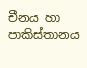චීනය හා පාකිස්තානය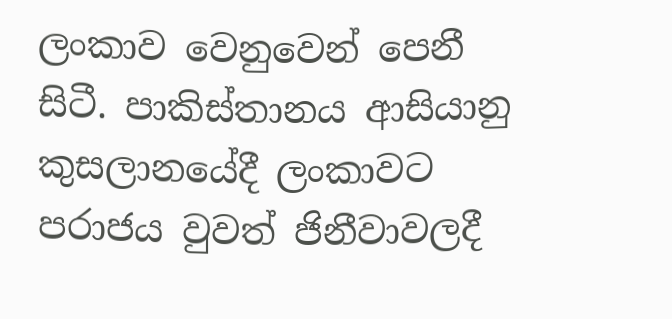ලංකාව වෙනුවෙන් පෙනී සිටී. පාකිස්තානය ආසියානු කුසලානයේදී ලංකාවට පරාජය වුවත් ජිනීවාවලදී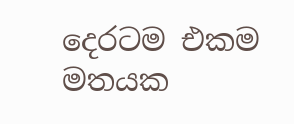දෙරටම එකම මතයක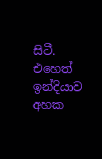සිටී. එහෙත් ඉන්දියාව අහක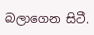බලාගෙන සිටී.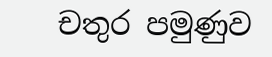චතුර පමුණුව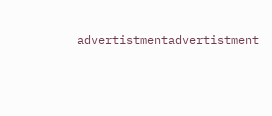advertistmentadvertistment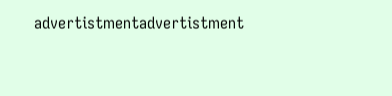advertistmentadvertistment